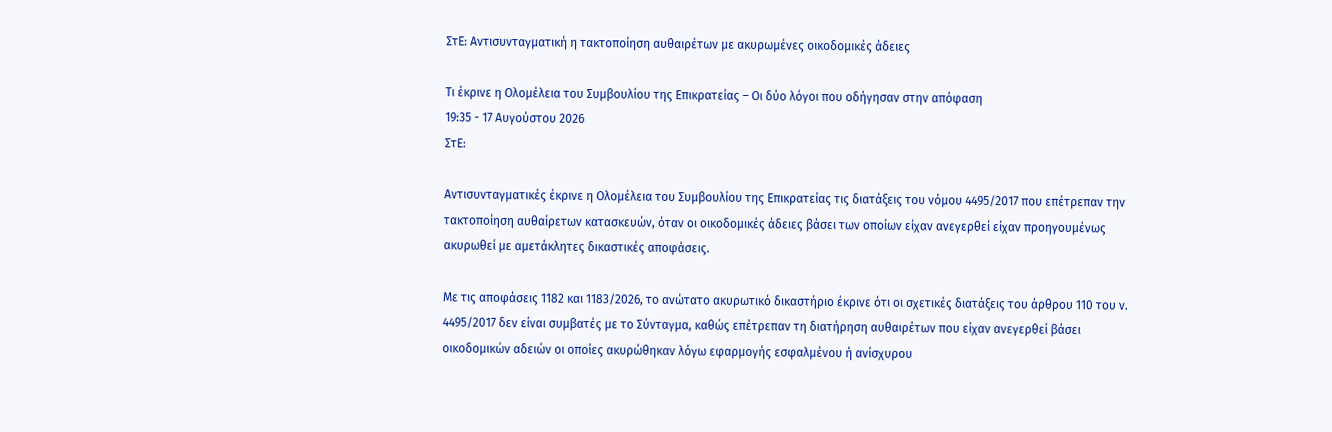ΣτΕ: Αντισυνταγματική η τακτοποίηση αυθαιρέτων με ακυρωμένες οικοδομικές άδειες

Τι έκρινε η Ολομέλεια του Συμβουλίου της Επικρατείας – Οι δύο λόγοι που οδήγησαν στην απόφαση
19:35 - 17 Αυγούστου 2026
ΣτΕ:

Αντισυνταγματικές έκρινε η Ολομέλεια του Συμβουλίου της Επικρατείας τις διατάξεις του νόμου 4495/2017 που επέτρεπαν την τακτοποίηση αυθαίρετων κατασκευών, όταν οι οικοδομικές άδειες βάσει των οποίων είχαν ανεγερθεί είχαν προηγουμένως ακυρωθεί με αμετάκλητες δικαστικές αποφάσεις.

Με τις αποφάσεις 1182 και 1183/2026, το ανώτατο ακυρωτικό δικαστήριο έκρινε ότι οι σχετικές διατάξεις του άρθρου 110 του ν. 4495/2017 δεν είναι συμβατές με το Σύνταγμα, καθώς επέτρεπαν τη διατήρηση αυθαιρέτων που είχαν ανεγερθεί βάσει οικοδομικών αδειών οι οποίες ακυρώθηκαν λόγω εφαρμογής εσφαλμένου ή ανίσχυρου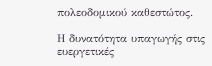πολεοδομικού καθεστώτος.

Η δυνατότητα υπαγωγής στις ευεργετικές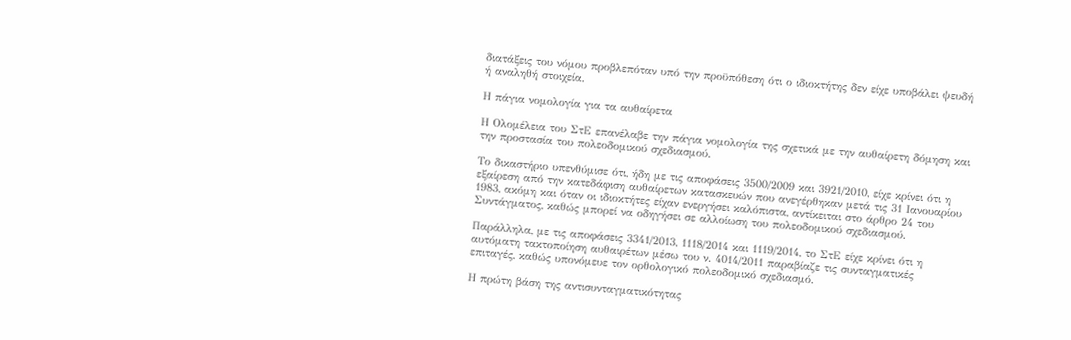διατάξεις του νόμου προβλεπόταν υπό την προϋπόθεση ότι ο ιδιοκτήτης δεν είχε υποβάλει ψευδή ή αναληθή στοιχεία.

Η πάγια νομολογία για τα αυθαίρετα

Η Ολομέλεια του ΣτΕ επανέλαβε την πάγια νομολογία της σχετικά με την αυθαίρετη δόμηση και την προστασία του πολεοδομικού σχεδιασμού.

Το δικαστήριο υπενθύμισε ότι, ήδη με τις αποφάσεις 3500/2009 και 3921/2010, είχε κρίνει ότι η εξαίρεση από την κατεδάφιση αυθαίρετων κατασκευών που ανεγέρθηκαν μετά τις 31 Ιανουαρίου 1983, ακόμη και όταν οι ιδιοκτήτες είχαν ενεργήσει καλόπιστα, αντίκειται στο άρθρο 24 του Συντάγματος, καθώς μπορεί να οδηγήσει σε αλλοίωση του πολεοδομικού σχεδιασμού.

Παράλληλα, με τις αποφάσεις 3341/2013, 1118/2014 και 1119/2014, το ΣτΕ είχε κρίνει ότι η αυτόματη τακτοποίηση αυθαιρέτων μέσω του ν. 4014/2011 παραβίαζε τις συνταγματικές επιταγές, καθώς υπονόμευε τον ορθολογικό πολεοδομικό σχεδιασμό.

Η πρώτη βάση της αντισυνταγματικότητας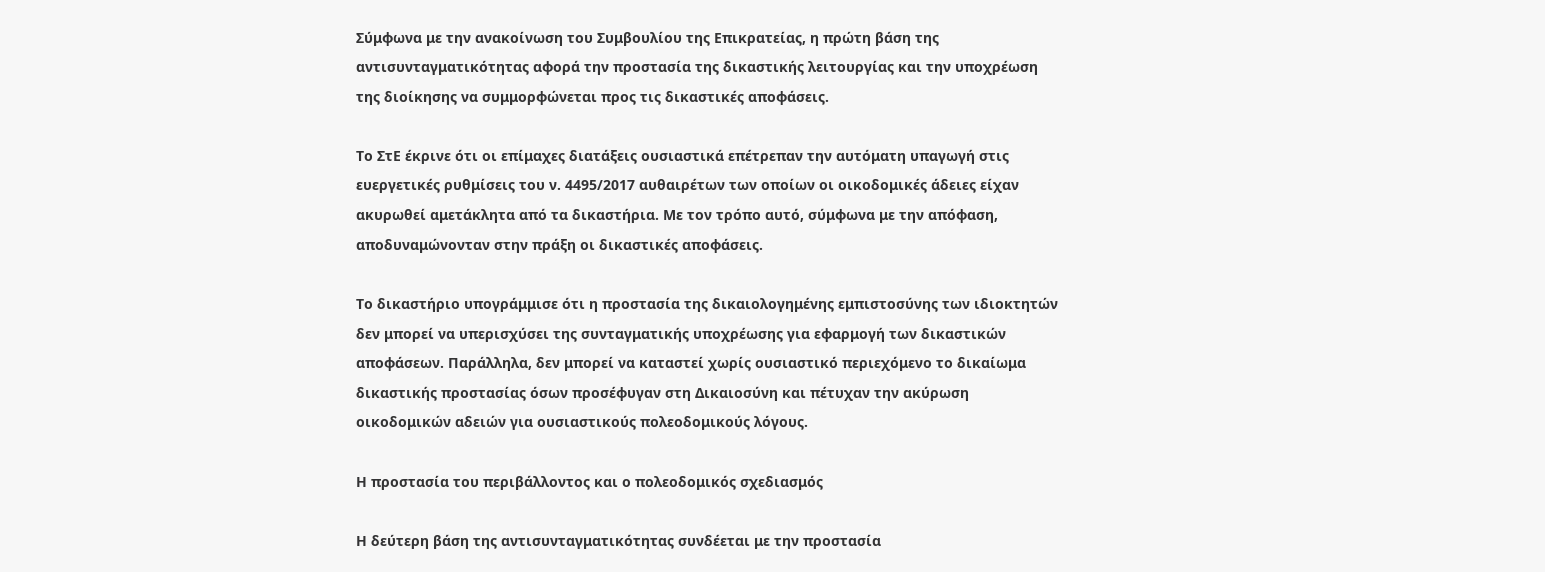Σύμφωνα με την ανακοίνωση του Συμβουλίου της Επικρατείας, η πρώτη βάση της αντισυνταγματικότητας αφορά την προστασία της δικαστικής λειτουργίας και την υποχρέωση της διοίκησης να συμμορφώνεται προς τις δικαστικές αποφάσεις.

Το ΣτΕ έκρινε ότι οι επίμαχες διατάξεις ουσιαστικά επέτρεπαν την αυτόματη υπαγωγή στις ευεργετικές ρυθμίσεις του ν. 4495/2017 αυθαιρέτων των οποίων οι οικοδομικές άδειες είχαν ακυρωθεί αμετάκλητα από τα δικαστήρια. Με τον τρόπο αυτό, σύμφωνα με την απόφαση, αποδυναμώνονταν στην πράξη οι δικαστικές αποφάσεις.

Το δικαστήριο υπογράμμισε ότι η προστασία της δικαιολογημένης εμπιστοσύνης των ιδιοκτητών δεν μπορεί να υπερισχύσει της συνταγματικής υποχρέωσης για εφαρμογή των δικαστικών αποφάσεων. Παράλληλα, δεν μπορεί να καταστεί χωρίς ουσιαστικό περιεχόμενο το δικαίωμα δικαστικής προστασίας όσων προσέφυγαν στη Δικαιοσύνη και πέτυχαν την ακύρωση οικοδομικών αδειών για ουσιαστικούς πολεοδομικούς λόγους.

Η προστασία του περιβάλλοντος και ο πολεοδομικός σχεδιασμός

Η δεύτερη βάση της αντισυνταγματικότητας συνδέεται με την προστασία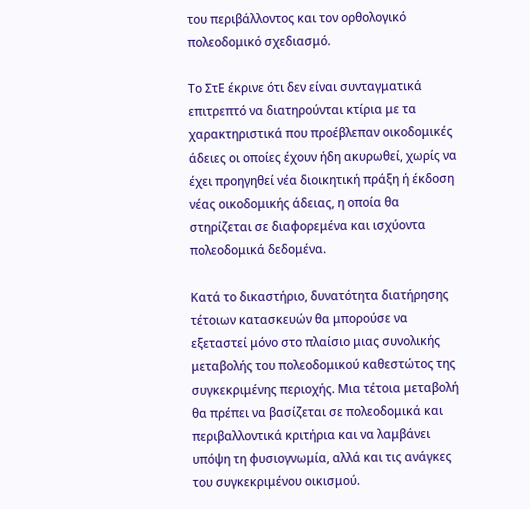του περιβάλλοντος και τον ορθολογικό πολεοδομικό σχεδιασμό.

Το ΣτΕ έκρινε ότι δεν είναι συνταγματικά επιτρεπτό να διατηρούνται κτίρια με τα χαρακτηριστικά που προέβλεπαν οικοδομικές άδειες οι οποίες έχουν ήδη ακυρωθεί, χωρίς να έχει προηγηθεί νέα διοικητική πράξη ή έκδοση νέας οικοδομικής άδειας, η οποία θα στηρίζεται σε διαφορεμένα και ισχύοντα πολεοδομικά δεδομένα.

Κατά το δικαστήριο, δυνατότητα διατήρησης τέτοιων κατασκευών θα μπορούσε να εξεταστεί μόνο στο πλαίσιο μιας συνολικής μεταβολής του πολεοδομικού καθεστώτος της συγκεκριμένης περιοχής. Μια τέτοια μεταβολή θα πρέπει να βασίζεται σε πολεοδομικά και περιβαλλοντικά κριτήρια και να λαμβάνει υπόψη τη φυσιογνωμία, αλλά και τις ανάγκες του συγκεκριμένου οικισμού.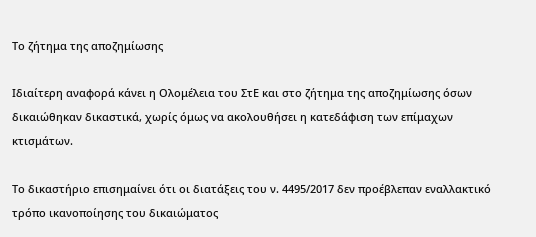Το ζήτημα της αποζημίωσης

Ιδιαίτερη αναφορά κάνει η Ολομέλεια του ΣτΕ και στο ζήτημα της αποζημίωσης όσων δικαιώθηκαν δικαστικά, χωρίς όμως να ακολουθήσει η κατεδάφιση των επίμαχων κτισμάτων.

Το δικαστήριο επισημαίνει ότι οι διατάξεις του ν. 4495/2017 δεν προέβλεπαν εναλλακτικό τρόπο ικανοποίησης του δικαιώματος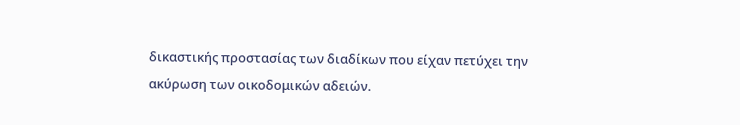δικαστικής προστασίας των διαδίκων που είχαν πετύχει την ακύρωση των οικοδομικών αδειών.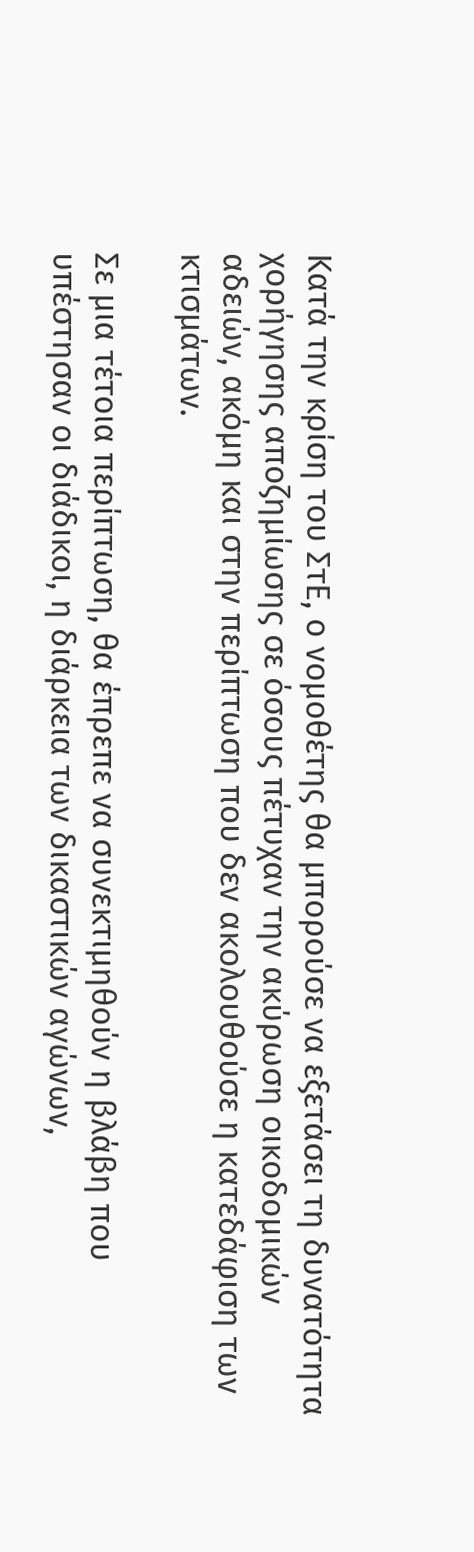Κατά την κρίση του ΣτΕ, ο νομοθέτης θα μπορούσε να εξετάσει τη δυνατότητα χορήγησης αποζημίωσης σε όσους πέτυχαν την ακύρωση οικοδομικών αδειών, ακόμη και στην περίπτωση που δεν ακολουθούσε η κατεδάφιση των κτισμάτων.

Σε μια τέτοια περίπτωση, θα έπρεπε να συνεκτιμηθούν η βλάβη που υπέστησαν οι διάδικοι, η διάρκεια των δικαστικών αγώνων,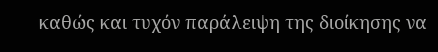καθώς και τυχόν παράλειψη της διοίκησης να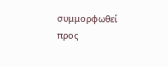συμμορφωθεί προς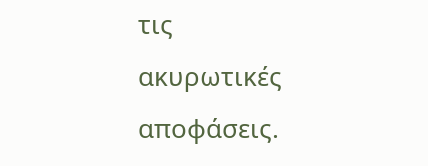τις ακυρωτικές αποφάσεις.